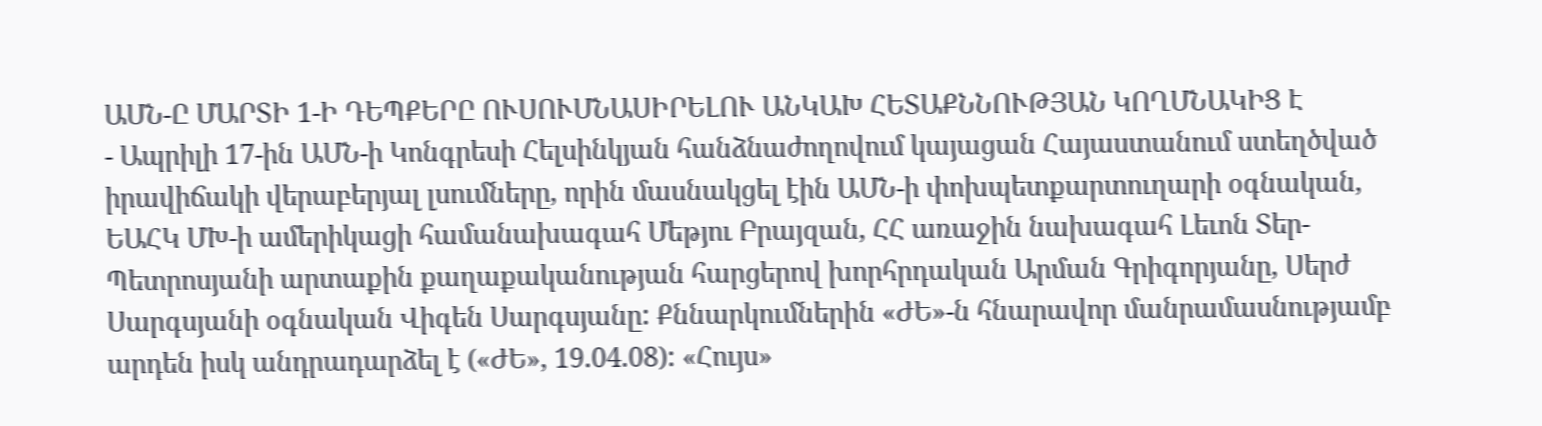ԱՄՆ-Ը ՄԱՐՏԻ 1-Ի ԴԵՊՔԵՐԸ ՈՒՍՈՒՄՆԱՍԻՐԵԼՈՒ ԱՆԿԱԽ ՀԵՏԱՔՆՆՈՒԹՅԱՆ ԿՈՂՄՆԱԿԻՑ Է
- Ապրիլի 17-ին ԱՄՆ-ի Կոնգրեսի Հելսինկյան հանձնաժողովում կայացան Հայաստանում ստեղծված իրավիճակի վերաբերյալ լսումները, որին մասնակցել էին ԱՄՆ-ի փոխպետքարտուղարի օգնական, ԵԱՀԿ ՄԽ-ի ամերիկացի համանախագահ Մեթյու Բրայզան, ՀՀ առաջին նախագահ Լեւոն Տեր-Պետրոսյանի արտաքին քաղաքականության հարցերով խորհրդական Արման Գրիգորյանը, Սերժ Սարգսյանի օգնական Վիգեն Սարգսյանը: Քննարկումներին «ԺԵ»-ն հնարավոր մանրամասնությամբ արդեն իսկ անդրադարձել է («ԺԵ», 19.04.08): «Հույս»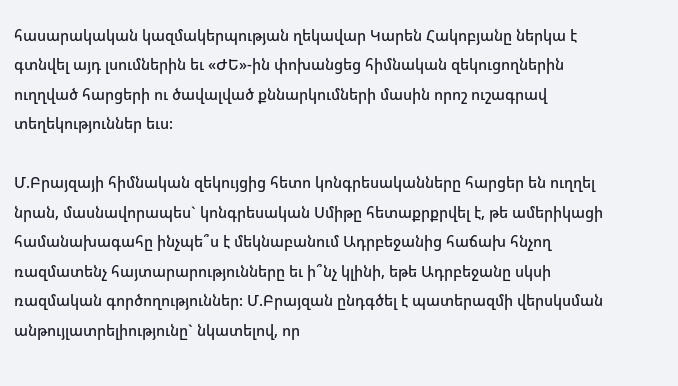հասարակական կազմակերպության ղեկավար Կարեն Հակոբյանը ներկա է գտնվել այդ լսումներին եւ «ԺԵ»-ին փոխանցեց հիմնական զեկուցողներին ուղղված հարցերի ու ծավալված քննարկումների մասին որոշ ուշագրավ տեղեկություններ եւս:

Մ.Բրայզայի հիմնական զեկույցից հետո կոնգրեսականները հարցեր են ուղղել նրան, մասնավորապես` կոնգրեսական Սմիթը հետաքրքրվել է, թե ամերիկացի համանախագահը ինչպե՞ս է մեկնաբանում Ադրբեջանից հաճախ հնչող ռազմատենչ հայտարարությունները եւ ի՞նչ կլինի, եթե Ադրբեջանը սկսի ռազմական գործողություններ: Մ.Բրայզան ընդգծել է պատերազմի վերսկսման անթույլատրելիությունը` նկատելով, որ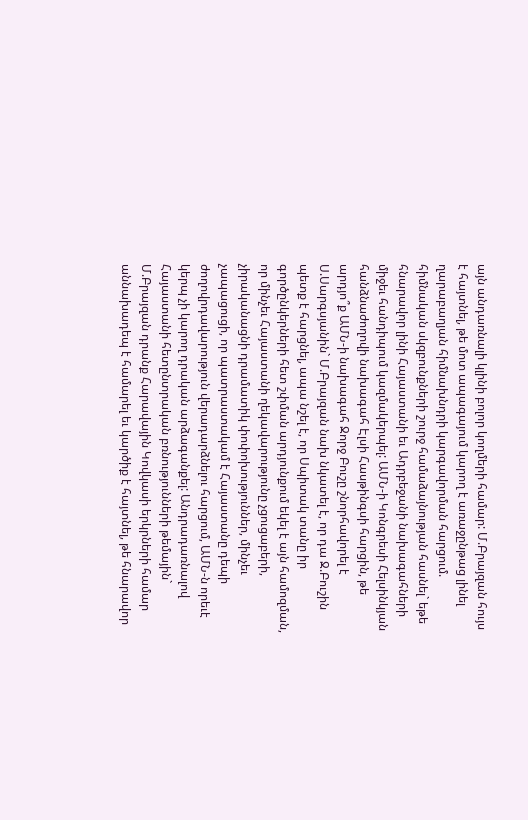այն անդառնալի կլինի բոլոր կողմերի համար: Մ.Բրայզան հույս է հայտնել, թե մոտ ապագայում կարող է առաջընթաց լինել ղարաբաղյան հիմնախնդրի կարգավորման հարցում. հիմնական սկզբունքների շուրջ համաձայնության հասնել` եթե հնարավոր լինի Հայաստանի եւ Ադրբեջանի նախագահների միջեւ հանդիպում կազմակերպել: ԱՄՆ-ի Կոնգրեսի Հելսինկյան հանձնաժողովի նախագահ Էլսի Հասթինգսի հարցին, թե արդյո՞ք ԱՄՆ-ի նախագահ Ջորջ Բուշը շնորհավորել է Ս.Սարգսյանին` Մ.Բրայզան նախ նկատել է, որ դա Ջ.Բուշին պետք է հարցնել, ապա նշել է, որ Սպիտակ տանը իր գործընկերների հետ շփման արդյունքում եկել է այն համոզման, որ մինչեւ Հայաստանի ղեկավարությունը չցուցաբերի, չիրականացնի դրամատիկ փոփոխություններ, մինչեւ չապացուցի, որ պատրաստակամ է Հայաստանը դեպի ժողովրդավարություն վերադարձնելու հարցում, ԱՄՆ-ն որեւէ կերպ չի կարող դրական արձագանքել: Անդրադառնալով Հայաստանի հետընտրական բռնությունների թեմային` Մ.Բրայզան դրանք Հարավային Կովկասի երկրների համար աննախադեպ է համարել եւ կարծիք է հայտնել, թե հնարավոր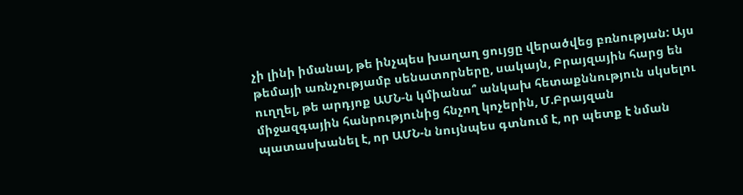չի լինի իմանալ, թե ինչպես խաղաղ ցույցը վերածվեց բռնության: Այս թեմայի առնչությամբ սենատորները, սակայն, Բրայզային հարց են ուղղել, թե արդյոք ԱՄՆ-ն կմիանա՞ անկախ հետաքննություն սկսելու միջազգային հանրությունից հնչող կոչերին, Մ.Բրայզան պատասխանել է, որ ԱՄՆ-ն նույնպես գտնում է, որ պետք է նման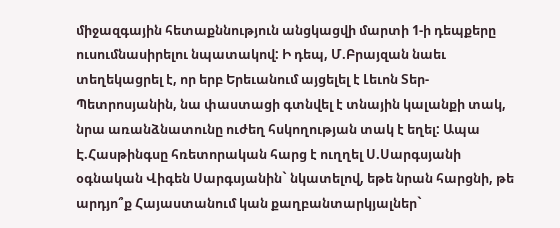միջազգային հետաքննություն անցկացվի մարտի 1-ի դեպքերը ուսումնասիրելու նպատակով: Ի դեպ, Մ.Բրայզան նաեւ տեղեկացրել է, որ երբ Երեւանում այցելել է Լեւոն Տեր-Պետրոսյանին, նա փաստացի գտնվել է տնային կալանքի տակ, նրա առանձնատունը ուժեղ հսկողության տակ է եղել: Ապա Է.Հասթինգսը հռետորական հարց է ուղղել Ս.Սարգսյանի օգնական Վիգեն Սարգսյանին` նկատելով, եթե նրան հարցնի, թե արդյո՞ք Հայաստանում կան քաղբանտարկյալներ`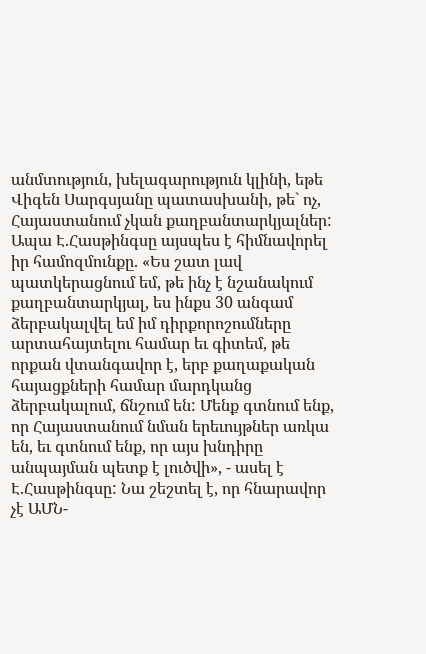անմտություն, խելագարություն կլինի, եթե Վիգեն Սարգսյանը պատասխանի, թե` ոչ, Հայաստանում չկան քաղբանտարկյալներ: Ապա Է.Հասթինգսը այսպես է հիմնավորել իր համոզմունքը. «Ես շատ լավ պատկերացնում եմ, թե ինչ է նշանակում քաղբանտարկյալ, ես ինքս 30 անգամ ձերբակալվել եմ իմ դիրքորոշումները արտահայտելու համար եւ գիտեմ, թե որքան վտանգավոր է, երբ քաղաքական հայացքների համար մարդկանց ձերբակալում, ճնշում են: Մենք գտնում ենք, որ Հայաստանում նման երեւույթներ առկա են, եւ գտնում ենք, որ այս խնդիրը անպայման պետք է լուծվի», - ասել է Է.Հասթինգսը: Նա շեշտել է, որ հնարավոր չէ ԱՄՆ-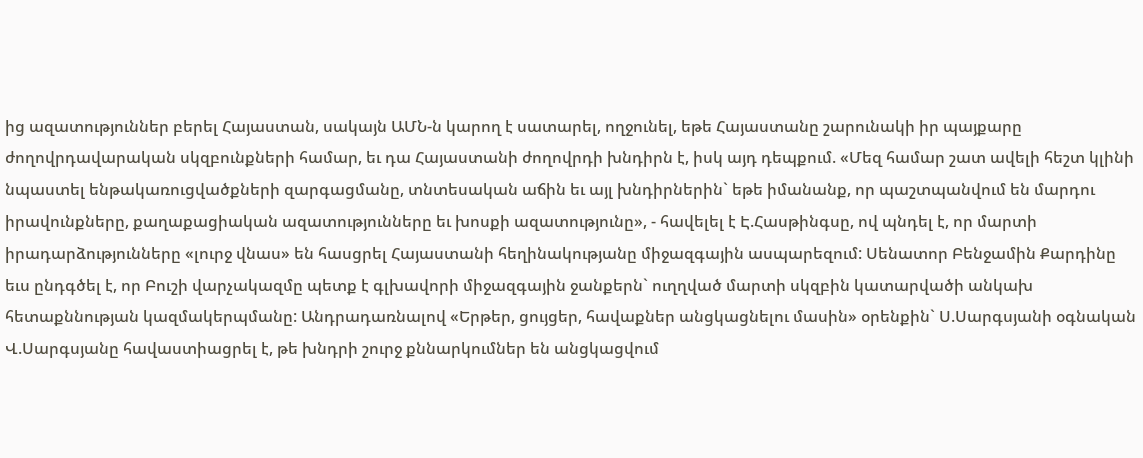ից ազատություններ բերել Հայաստան, սակայն ԱՄՆ-ն կարող է սատարել, ողջունել, եթե Հայաստանը շարունակի իր պայքարը ժողովրդավարական սկզբունքների համար, եւ դա Հայաստանի ժողովրդի խնդիրն է, իսկ այդ դեպքում. «Մեզ համար շատ ավելի հեշտ կլինի նպաստել ենթակառուցվածքների զարգացմանը, տնտեսական աճին եւ այլ խնդիրներին` եթե իմանանք, որ պաշտպանվում են մարդու իրավունքները, քաղաքացիական ազատությունները եւ խոսքի ազատությունը», - հավելել է Է.Հասթինգսը, ով պնդել է, որ մարտի իրադարձությունները «լուրջ վնաս» են հասցրել Հայաստանի հեղինակությանը միջազգային ասպարեզում: Սենատոր Բենջամին Քարդինը եւս ընդգծել է, որ Բուշի վարչակազմը պետք է գլխավորի միջազգային ջանքերն` ուղղված մարտի սկզբին կատարվածի անկախ հետաքննության կազմակերպմանը: Անդրադառնալով «Երթեր, ցույցեր, հավաքներ անցկացնելու մասին» օրենքին` Ս.Սարգսյանի օգնական Վ.Սարգսյանը հավաստիացրել է, թե խնդրի շուրջ քննարկումներ են անցկացվում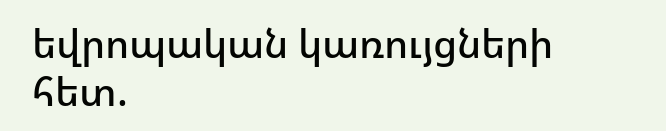եվրոպական կառույցների հետ.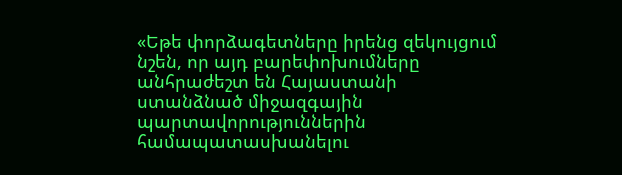«Եթե փորձագետները իրենց զեկույցում նշեն, որ այդ բարեփոխումները անհրաժեշտ են Հայաստանի ստանձնած միջազգային պարտավորություններին համապատասխանելու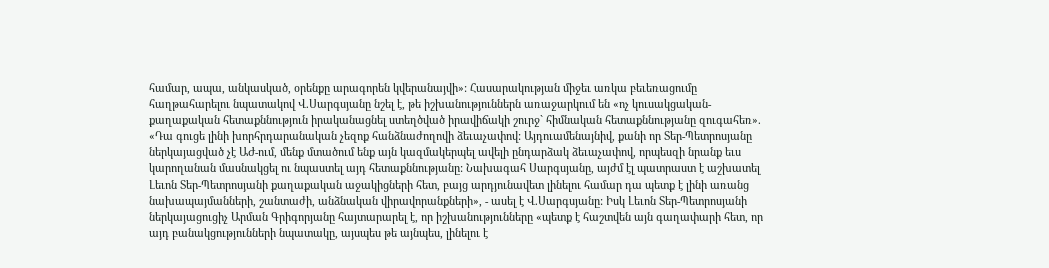համար, ապա, անկասկած, օրենքը արագորեն կվերանայվի»: Հասարակության միջեւ առկա բեւեռացումը հաղթահարելու նպատակով Վ.Սարգսյանը նշել է, թե իշխանություններն առաջարկում են «ոչ կուսակցական-քաղաքական հետաքննություն իրականացնել ստեղծված իրավիճակի շուրջ` հիմնական հետաքննությանը զուգահեռ». «Դա գուցե լինի խորհրդարանական չեզոք հանձնաժողովի ձեւաչափով: Այդուամենայնիվ, քանի որ Տեր-Պետրոսյանը ներկայացված չէ ԱԺ-ում, մենք մտածում ենք այն կազմակերպել ավելի ընդարձակ ձեւաչափով, որպեսզի նրանք եւս կարողանան մասնակցել ու նպաստել այդ հետաքննությանը: Նախագահ Սարգսյանը, այժմ էլ պատրաստ է աշխատել Լեւոն Տեր-Պետրոսյանի քաղաքական աջակիցների հետ, բայց արդյունավետ լինելու համար դա պետք է լինի առանց նախապայմանների, շանտաժի, անձնական վիրավորանքների», - ասել է Վ.Սարգսյանը: Իսկ Լեւոն Տեր-Պետրոսյանի ներկայացուցիչ Արման Գրիգորյանը հայտարարել է, որ իշխանությունները «պետք է հաշտվեն այն գաղափարի հետ, որ այդ բանակցությունների նպատակը, այսպես թե այնպես, լինելու է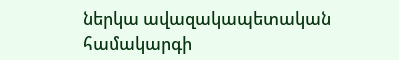ներկա ավազակապետական համակարգի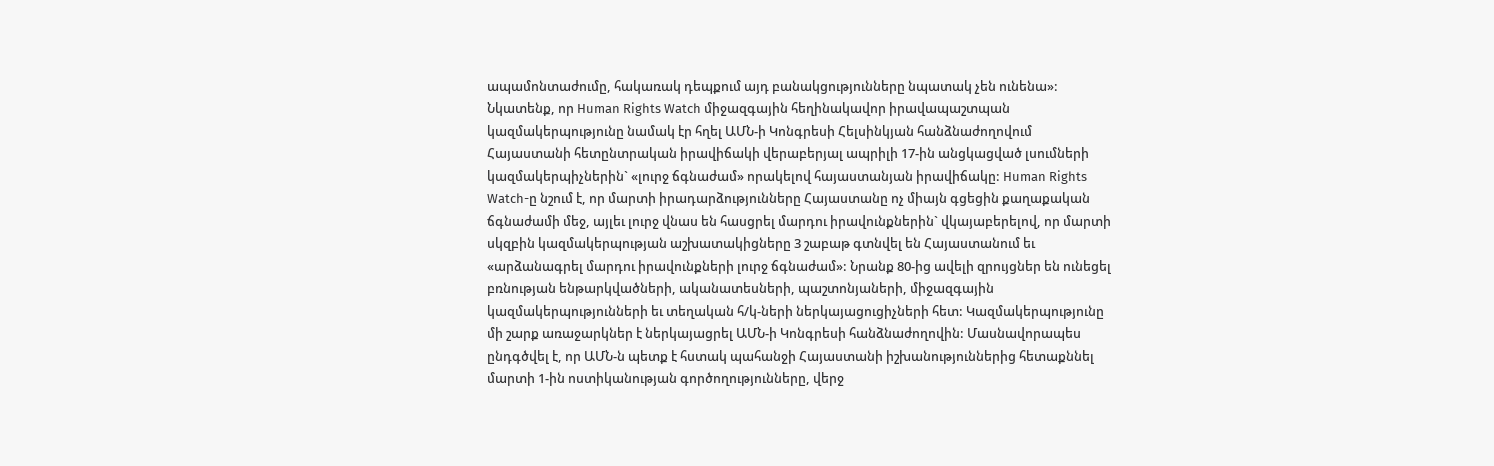ապամոնտաժումը, հակառակ դեպքում այդ բանակցությունները նպատակ չեն ունենա»: Նկատենք, որ Human Rights Watch միջազգային հեղինակավոր իրավապաշտպան կազմակերպությունը նամակ էր հղել ԱՄՆ-ի Կոնգրեսի Հելսինկյան հանձնաժողովում Հայաստանի հետընտրական իրավիճակի վերաբերյալ ապրիլի 17-ին անցկացված լսումների կազմակերպիչներին` «լուրջ ճգնաժամ» որակելով հայաստանյան իրավիճակը: Human Rights Watch-ը նշում է, որ մարտի իրադարձությունները Հայաստանը ոչ միայն գցեցին քաղաքական ճգնաժամի մեջ, այլեւ լուրջ վնաս են հասցրել մարդու իրավունքներին` վկայաբերելով, որ մարտի սկզբին կազմակերպության աշխատակիցները 3 շաբաթ գտնվել են Հայաստանում եւ «արձանագրել մարդու իրավունքների լուրջ ճգնաժամ»: Նրանք 80-ից ավելի զրույցներ են ունեցել բռնության ենթարկվածների, ականատեսների, պաշտոնյաների, միջազգային կազմակերպությունների եւ տեղական հ/կ-ների ներկայացուցիչների հետ: Կազմակերպությունը մի շարք առաջարկներ է ներկայացրել ԱՄՆ-ի Կոնգրեսի հանձնաժողովին: Մասնավորապես ընդգծվել է, որ ԱՄՆ-ն պետք է հստակ պահանջի Հայաստանի իշխանություններից հետաքննել մարտի 1-ին ոստիկանության գործողությունները, վերջ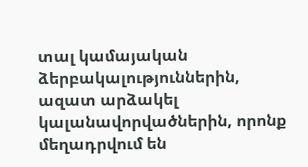տալ կամայական ձերբակալություններին, ազատ արձակել կալանավորվածներին, որոնք մեղադրվում են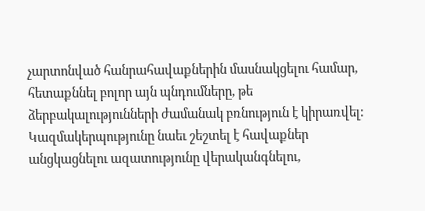չարտոնված հանրահավաքներին մասնակցելու համար, հետաքննել բոլոր այն պնդումները, թե ձերբակալությունների ժամանակ բռնություն է կիրառվել: Կազմակերպությունը նաեւ շեշտել է հավաքներ անցկացնելու ազատությունը վերականգնելու,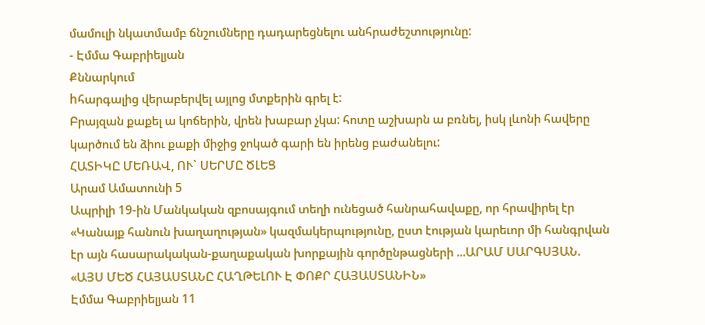մամուլի նկատմամբ ճնշումները դադարեցնելու անհրաժեշտությունը:
- Էմմա Գաբրիելյան
Քննարկում
hհարգալից վերաբերվել այլոց մտքերին գրել է:
Բրայզան քաքել ա կոճերին, վրեն խաբար չկա: հոտը աշխարն ա բռնել, իսկ լևոնի հավերը կարծում են ձիու քաքի միջից ջոկած գարի են իրենց բաժանելու:
ՀԱՏԻԿԸ ՄԵՌԱՎ, ՈՒ` ՍԵՐՄԸ ԾԼԵՑ
Արամ Ամատունի 5
Ապրիլի 19-ին Մանկական զբոսայգում տեղի ունեցած հանրահավաքը, որ հրավիրել էր «Կանայք հանուն խաղաղության» կազմակերպությունը, ըստ էության կարեւոր մի հանգրվան էր այն հասարակական-քաղաքական խորքային գործընթացների ...ԱՐԱՄ ՍԱՐԳՍՅԱՆ. «ԱՅՍ ՄԵԾ ՀԱՅԱՍՏԱՆԸ ՀԱՂԹԵԼՈՒ Է ՓՈՔՐ ՀԱՅԱՍՏԱՆԻՆ»
Էմմա Գաբրիելյան 11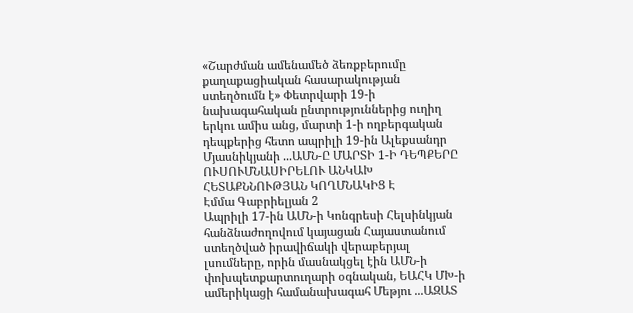«Շարժման ամենամեծ ձեռքբերումը քաղաքացիական հասարակության ստեղծումն է» Փետրվարի 19-ի նախագահական ընտրություններից ուղիղ երկու ամիս անց, մարտի 1-ի ողբերգական դեպքերից հետո ապրիլի 19-ին Ալեքսանդր Մյասնիկյանի ...ԱՄՆ-Ը ՄԱՐՏԻ 1-Ի ԴԵՊՔԵՐԸ ՈՒՍՈՒՄՆԱՍԻՐԵԼՈՒ ԱՆԿԱԽ ՀԵՏԱՔՆՆՈՒԹՅԱՆ ԿՈՂՄՆԱԿԻՑ Է
Էմմա Գաբրիելյան 2
Ապրիլի 17-ին ԱՄՆ-ի Կոնգրեսի Հելսինկյան հանձնաժողովում կայացան Հայաստանում ստեղծված իրավիճակի վերաբերյալ լսումները, որին մասնակցել էին ԱՄՆ-ի փոխպետքարտուղարի օգնական, ԵԱՀԿ ՄԽ-ի ամերիկացի համանախագահ Մեթյու ...ԱԶԱՏ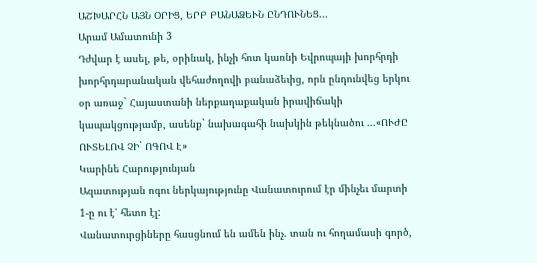ԱՇԽԱՐՀՆ ԱՅՆ ՕՐԻՑ, ԵՐԲ ԲԱՆԱՁԵՒՆ ԸՆԴՈՒՆԵՑ...
Արամ Ամատունի 3
Դժվար է ասել, թե, օրինակ, ինչի հոտ կառնի Եվրոպայի խորհրդի խորհրդարանական վեհաժողովի բանաձեւից, որն ընդունվեց երկու օր առաջ` Հայաստանի ներքաղաքական իրավիճակի կապակցությամբ, ասենք` նախագահի նախկին թեկնածու ...«ՈՒԺԸ ՈՒՏԵԼՈՎ ՉԻ` ՈԳՈՎ Է»
Կարինե Հարությունյան
Ազատության ոգու ներկայությունը Վանատուրում էր մինչեւ մարտի 1-ը ու է՝ հետո էլ:
Վանատուրցիները հասցնում են ամեն ինչ. տան ու հողամասի գործ,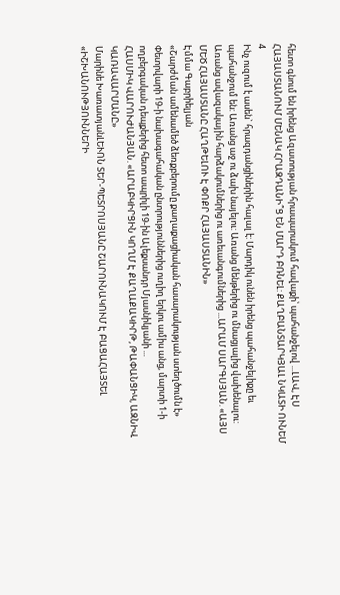հետո գնում են իրենց Ազատության հրապարակում հավաքի՝ պահանջելով ...ԼԱՎ, ԷՍ ՀԱՅԱՍՏԱՆՈՒՄ ՄԵՆԱԿ ՀՐԱԶԴԱՆԻ՞Ց ԵՆ ՄԱՐԴ ԲՌՆԵԼ: ՔԱՂԲԱՆՏԱՐԿՅԱԼ ՆԿԱՏԻ ՈՒՆԵՄ
4
Ինչ ուզում է ասեն` հրազդանցիներին հալալ է: Մարդիկ ունեն իրենց պահանջելիքը եւ պահանջում են: Առանց աջ ու ձախ նայելու: Առանց մենթերից ու մնացյալից վախենալու: Առանց ավազակային հարձակումներից ու առեւանգումներից ...ԱՐԱՄ ՍԱՐԳՍՅԱՆ. «ԱՅՍ ՄԵԾ ՀԱՅԱՍՏԱՆԸ ՀԱՂԹԵԼՈՒ Է ՓՈՔՐ ՀԱՅԱՍՏԱՆԻՆ»
Էմմա Գաբրիելյան
«Շարժման ամենամեծ ձեռքբերումը քաղաքացիական հասարակության ստեղծումն է» Փետրվարի 19-ի նախագահական ընտրություններից ուղիղ երկու ամիս անց, մարտի 1-ի ողբերգական դեպքերից հետո ապրիլի 19-ին Ալեքսանդր Մյասնիկյանի ...
ՀԱՍՄԻԿ ՎԱՐՈՒԺԱՆՅԱՆ. «ԱՐԱԲԿԻՐՑԻՆ ԿՈՂՄ Է ՔԱՂԱՔԱԿԻՐԹ, ԹԱՓԱՆՑԻԿ, ԱԶՆԻՎ ԿԱՌԱՎԱՐՄԱՆԸ»
Մարինե ԽառատյանԼԵՒՈՆ ՏԵՐ-ՊԵՏՐՈՍՅԱՆԸ ՇԱՐՈՒՆԱԿՈՒՄ Է ԲԱՑԱՀԱՅՏԵԼ «ԻՇԽԱՆՈՒԹՅՈՒՆՆԵՐԻ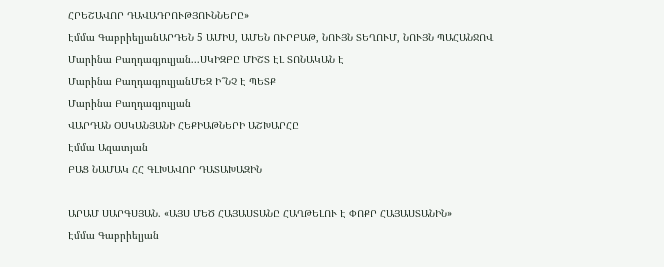ՀՐԵՇԱՎՈՐ ԴԱՎԱԴՐՈՒԹՅՈՒՆՆԵՐԸ»
Էմմա ԳաբրիելյանԱՐԴԵՆ 5 ԱՄԻՍ, ԱՄԵՆ ՈՒՐԲԱԹ, ՆՈՒՅՆ ՏԵՂՈՒՄ, ՆՈՒՅՆ ՊԱՀԱՆՋՈՎ
Մարինա Բաղդագյուլյան...ՍԿԻԶԲԸ ՄԻՇՏ ԷԼ ՏՈՆԱԿԱՆ Է
Մարինա ԲաղդագյուլյանՄԵԶ Ի՞ՆՉ Է ՊԵՏՔ
Մարինա Բաղդագյուլյան
ՎԱՐԴԱՆ ՕՍԿԱՆՅԱՆԻ ՀԵՔԻԱԹՆԵՐԻ ԱՇԽԱՐՀԸ
Էմմա Ազատյան
ԲԱՑ ՆԱՄԱԿ ՀՀ ԳԼԽԱՎՈՐ ԴԱՏԱԽԱԶԻՆ

ԱՐԱՄ ՍԱՐԳՍՅԱՆ. «ԱՅՍ ՄԵԾ ՀԱՅԱՍՏԱՆԸ ՀԱՂԹԵԼՈՒ Է ՓՈՔՐ ՀԱՅԱՍՏԱՆԻՆ»
Էմմա Գաբրիելյան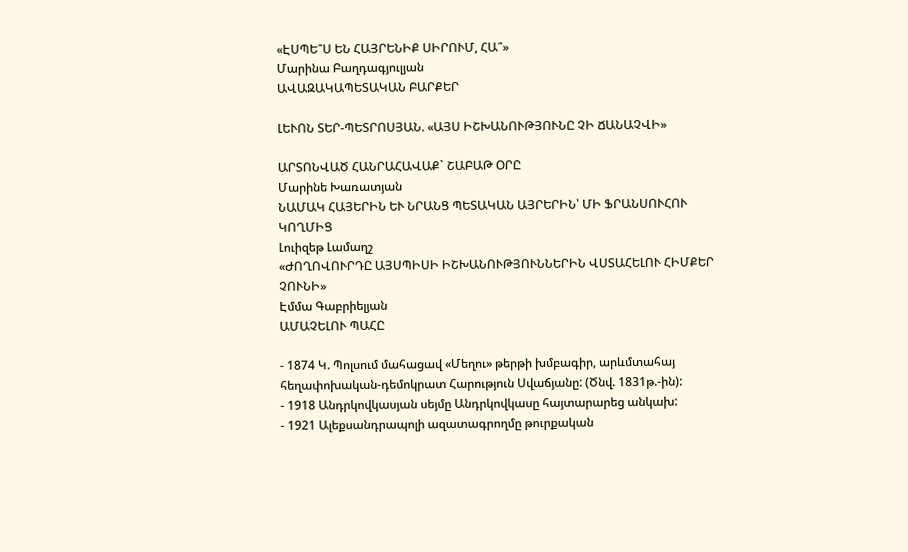«ԷՍՊԵ՞Ս ԵՆ ՀԱՅՐԵՆԻՔ ՍԻՐՈՒՄ, ՀԱ՞»
Մարինա Բաղդագյուլյան
ԱՎԱԶԱԿԱՊԵՏԱԿԱՆ ԲԱՐՔԵՐ

ԼԵՒՈՆ ՏԵՐ-ՊԵՏՐՈՍՅԱՆ. «ԱՅՍ ԻՇԽԱՆՈՒԹՅՈՒՆԸ ՉԻ ՃԱՆԱՉՎԻ»

ԱՐՏՈՆՎԱԾ ՀԱՆՐԱՀԱՎԱՔ` ՇԱԲԱԹ ՕՐԸ
Մարինե Խառատյան
ՆԱՄԱԿ ՀԱՅԵՐԻՆ ԵՒ ՆՐԱՆՑ ՊԵՏԱԿԱՆ ԱՅՐԵՐԻՆ՝ ՄԻ ՖՐԱՆՍՈՒՀՈՒ ԿՈՂՄԻՑ
Լուիզեթ Լամաղշ
«ԺՈՂՈՎՈՒՐԴԸ ԱՅՍՊԻՍԻ ԻՇԽԱՆՈՒԹՅՈՒՆՆԵՐԻՆ ՎՍՏԱՀԵԼՈՒ ՀԻՄՔԵՐ ՉՈՒՆԻ»
Էմմա Գաբրիելյան
ԱՄԱՉԵԼՈՒ ՊԱՀԸ

- 1874 Կ. Պոլսում մահացավ «Մեղու» թերթի խմբագիր, արևմտահայ հեղափոխական-դեմոկրատ Հարություն Սվաճյանը: (Ծնվ. 1831թ.-ին):
- 1918 Անդրկովկասյան սեյմը Անդրկովկասը հայտարարեց անկախ:
- 1921 Ալեքսանդրապոլի ազատագրողմը թուրքական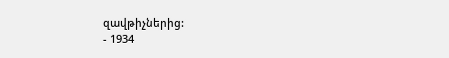զավթիչներից:
- 1934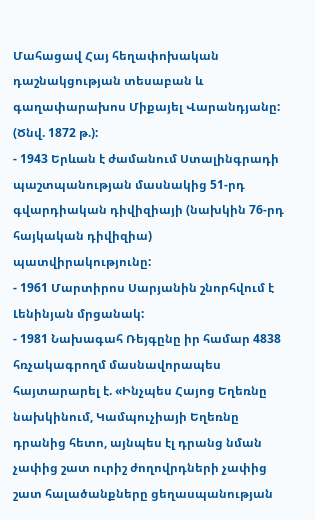Մահացավ Հայ հեղափոխական դաշնակցության տեսաբան և գաղափարախոս Միքայել Վարանդյանը: (Ծնվ. 1872 թ.):
- 1943 Երևան է ժամանում Ստալինգրադի պաշտպանության մասնակից 51-րդ գվարդիական դիվիզիայի (նախկին 76-րդ հայկական դիվիզիա) պատվիրակությունը:
- 1961 Մարտիրոս Սարյանին շնորհվում է Լենինյան մրցանակ:
- 1981 Նախագահ Ռեյգընը իր համար 4838 հռչակագրողմ մասնավորապես հայտարարել է. «Ինչպես Հայոց Եղեռնը նախկինում, Կամպուչիայի Եղեռնը դրանից հետո, այնպես էլ դրանց նման չափից շատ ուրիշ ժողովրդների չափից շատ հալածանքները ցեղասպանության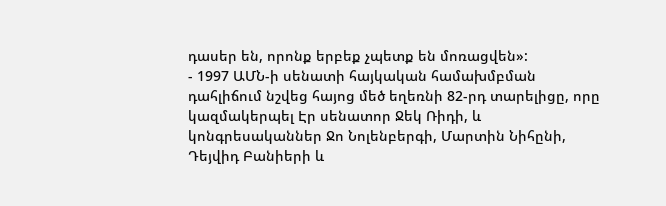դասեր են, որոնք երբեք չպետք են մոռացվեն»:
- 1997 ԱՄՆ-ի սենատի հայկական համախմբման դահլիճում նշվեց հայոց մեծ եղեռնի 82-րդ տարելիցը, որը կազմակերպել Էր սենատոր Ջեկ Ռիդի, և կոնգրեսականներ Ջո Նոլենբերգի, Մարտին Նիհընի, Դեյվիդ Բանիերի և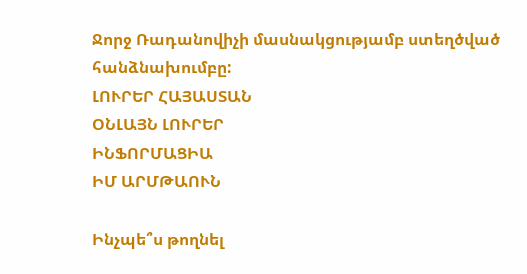Ջորջ Ռադանովիչի մասնակցությամբ ստեղծված հանձնախումբը:
ԼՈՒՐԵՐ ՀԱՅԱՍՏԱՆ
ՕՆԼԱՅՆ ԼՈՒՐԵՐ
ԻՆՖՈՐՄԱՑԻԱ
ԻՄ ԱՐՄԹԱՈՒՆ

Ինչպե՞ս թողնել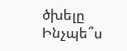ծխելը
Ինչպե՞ս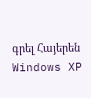գրել Հայերեն Windows XP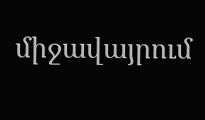միջավայրում